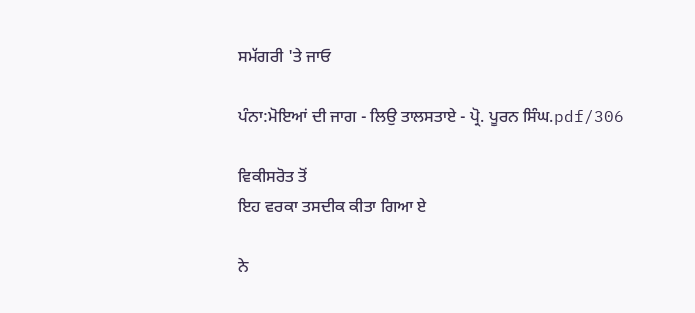ਸਮੱਗਰੀ 'ਤੇ ਜਾਓ

ਪੰਨਾ:ਮੋਇਆਂ ਦੀ ਜਾਗ - ਲਿਉ ਤਾਲਸਤਾਏ - ਪ੍ਰੋ. ਪੂਰਨ ਸਿੰਘ.pdf/306

ਵਿਕੀਸਰੋਤ ਤੋਂ
ਇਹ ਵਰਕਾ ਤਸਦੀਕ ਕੀਤਾ ਗਿਆ ਏ

ਨੇ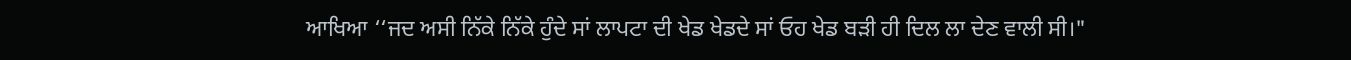ਆਖਿਆ ‘‘ਜਦ ਅਸੀ ਨਿੱਕੇ ਨਿੱਕੇ ਹੁੰਦੇ ਸਾਂ ਲਾਪਟਾ ਦੀ ਖੇਡ ਖੇਡਦੇ ਸਾਂ ਓਹ ਖੇਡ ਬੜੀ ਹੀ ਦਿਲ ਲਾ ਦੇਣ ਵਾਲੀ ਸੀ।"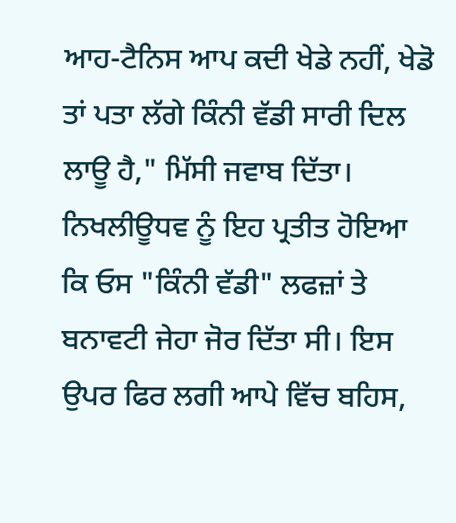ਆਹ-ਟੈਨਿਸ ਆਪ ਕਦੀ ਖੇਡੇ ਨਹੀਂ, ਖੇਡੋ ਤਾਂ ਪਤਾ ਲੱਗੇ ਕਿੰਨੀ ਵੱਡੀ ਸਾਰੀ ਦਿਲ ਲਾਊ ਹੈ," ਮਿੱਸੀ ਜਵਾਬ ਦਿੱਤਾ। ਨਿਖਲੀਊਧਵ ਨੂੰ ਇਹ ਪ੍ਰਤੀਤ ਹੋਇਆ ਕਿ ਓਸ "ਕਿੰਨੀ ਵੱਡੀ" ਲਫਜ਼ਾਂ ਤੇ ਬਨਾਵਟੀ ਜੇਹਾ ਜੋਰ ਦਿੱਤਾ ਸੀ। ਇਸ ਉਪਰ ਫਿਰ ਲਗੀ ਆਪੇ ਵਿੱਚ ਬਹਿਸ,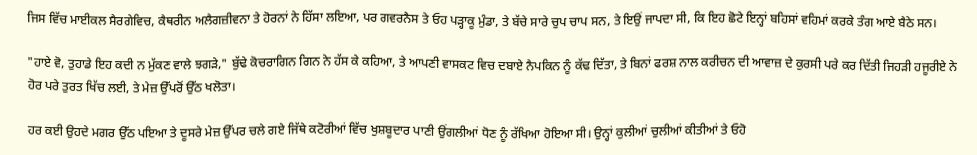ਜਿਸ ਵਿੱਚ ਮਾਈਕਲ ਸੈਰਗੇਵਿਚ, ਕੈਥਰੀਨ ਅਲੈਗਜ਼ੀਵਨਾ ਤੇ ਹੋਰਨਾਂ ਨੇ ਹਿੱਸਾ ਲਇਆ, ਪਰ ਗਵਰਨੈਸ ਤੇ ਓਹ ਪੜ੍ਹਾਕੂ ਮੁੰਡਾ, ਤੇ ਬੱਚੇ ਸਾਰੇ ਚੁਪ ਚਾਪ ਸਨ, ਤੇ ਇਉਂ ਜਾਪਦਾ ਸੀ, ਕਿ ਇਹ ਛੋਟੇ ਇਨ੍ਹਾਂ ਬਹਿਸਾਂ ਵਹਿਮਾਂ ਕਰਕੇ ਤੰਗ ਆਏ ਬੈਠੇ ਸਨ।

"ਹਾਏ ਵੋ, ਤੁਹਾਡੇ ਇਹ ਕਦੀ ਨ ਮੁੱਕਣ ਵਾਲੇ ਝਗੜੇ," ਬੁੱਢੇ ਕੋਚਰਾਗਿਨ ਗਿਨ ਨੇ ਹੱਸ ਕੇ ਕਹਿਆ, ਤੇ ਆਪਣੀ ਵਾਸਕਟ ਵਿਚ ਦਬਾਏ ਨੈਪਕਿਨ ਨੂੰ ਕੱਢ ਦਿੱਤਾ, ਤੇ ਬਿਨਾਂ ਫਰਸ਼ ਨਾਲ ਕਰੀਚਨ ਦੀ ਆਵਾਜ਼ ਦੇ ਕੁਰਸੀ ਪਰੇ ਕਰ ਦਿੱਤੀ ਜਿਹੜੀ ਹਜੂਰੀਏ ਨੇ ਹੋਰ ਪਰੇ ਤੁਰਤ ਖਿੱਚ ਲਈ, ਤੇ ਮੇਜ਼ ਉੱਪਰੋਂ ਉੱਠ ਖਲੋਤਾ।

ਹਰ ਕਈ ਉਹਦੇ ਮਗਰ ਉੱਠ ਪਇਆ ਤੇ ਦੂਸਰੇ ਮੇਜ਼ ਉੱਪਰ ਚਲੇ ਗਏ ਜਿੱਥੇ ਕਟੋਰੀਆਂ ਵਿੱਚ ਖੁਸ਼ਬੂਦਾਰ ਪਾਣੀ ਉਂਗਲੀਆਂ ਧੋਣ ਨੂੰ ਰੱਖਿਆ ਹੋਇਆ ਸੀ। ਉਨ੍ਹਾਂ ਕੁਲੀਆਂ ਚੁਲੀਆਂ ਕੀਤੀਆਂ ਤੇ ਓਹੋ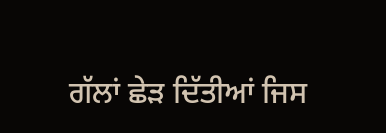ਗੱਲਾਂ ਛੇੜ ਦਿੱਤੀਆਂ ਜਿਸ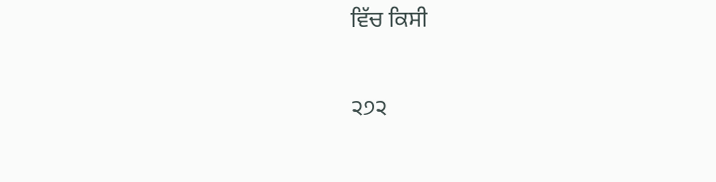ਵਿੱਚ ਕਿਸੀ

੨੭੨